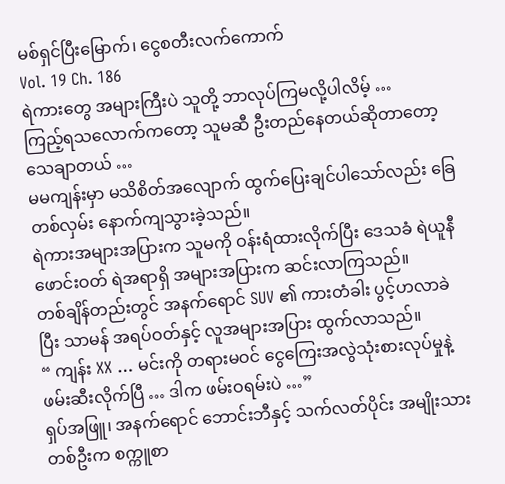မစ်ရှင်ပြီးမြောက်၊ ငွေစတီးလက်ကောက်
Vol. 19 Ch. 186
ရဲကားတွေ အများကြီးပဲ သူတို့ ဘာလုပ်ကြမလို့ပါလိမ့် …
ကြည့်ရသလောက်ကတော့ သူမဆီ ဦးတည်နေတယ်ဆိုတာတော့ သေချာတယ် …
မမကျန်းမှာ မသိစိတ်အလျောက် ထွက်ပြေးချင်ပါသော်လည်း ခြေတစ်လှမ်း နောက်ကျသွားခဲ့သည်။
ရဲကားအများအပြားက သူမကို ဝန်းရံထားလိုက်ပြီး ဒေသခံ ရဲယူနီဖောင်းဝတ် ရဲအရာရှိ အများအပြားက ဆင်းလာကြသည်။
တစ်ချိန်တည်းတွင် အနက်ရောင် SUV ၏ ကားတံခါး ပွင့်ဟလာခဲပြီး သာမန် အရပ်ဝတ်နှင့် လူအများအပြား ထွက်လာသည်။
“ ကျန်း XX … မင်းကို တရားမဝင် ငွေကြေးအလွဲသုံးစားလုပ်မှုနဲ့ ဖမ်းဆီးလိုက်ပြီ … ဒါက ဖမ်းဝရမ်းပဲ …”
ရှပ်အဖြူ၊ အနက်ရောင် ဘောင်းဘီနှင့် သက်လတ်ပိုင်း အမျိုးသား တစ်ဦးက စက္ကူစာ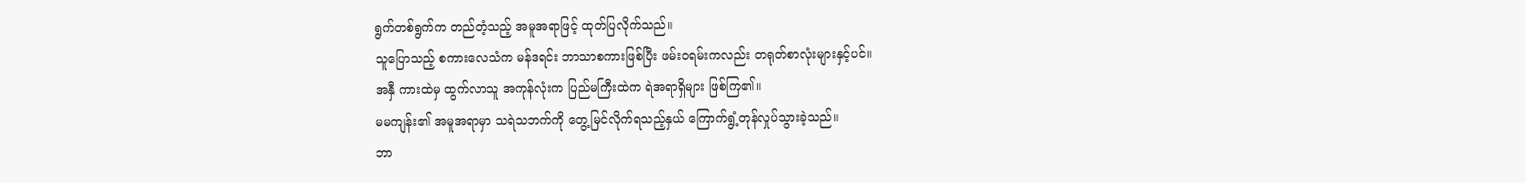ရွက်တစ်ရွက်က တည်တံ့သည့် အမူအရာဖြင့် ထုတ်ပြလိုက်သည်။
သူပြောသည့် စကားလေသံက မန်ဒရင်း ဘာသာစကားဖြစ်ပြီး ဖမ်းဝရမ်းကလည်း တရုတ်စာလုံးများနှင့်ပင်။
အနှီ ကားထဲမှ ထွက်လာသူ အကုန်လုံးက ပြည်မကြီးထဲက ရဲအရာရှိများ ဖြစ်ကြ၏။
မမကျန်း၏ အမူအရာမှာ သရဲသဘက်ကို တွေ့မြင်လိုက်ရသည့်နှယ် ကြောက်ရွံ့တုန်လှုပ်သွားခဲ့သည်။
ဘာ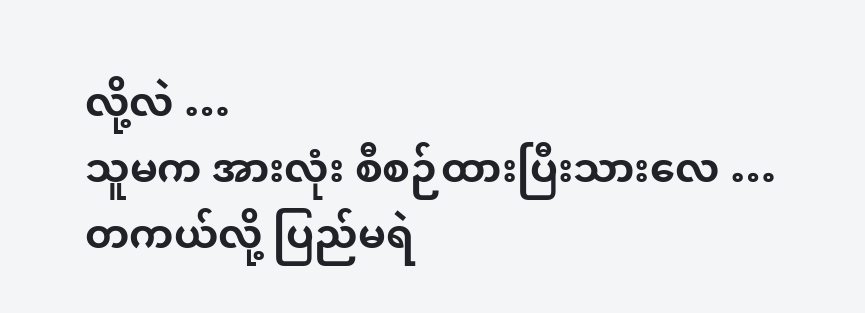လို့လဲ …
သူမက အားလုံး စီစဉ်ထားပြီးသားလေ …
တကယ်လို့ ပြည်မရဲ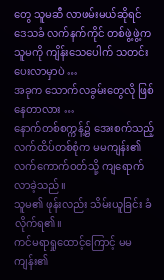တွေ သူမဆီ လာဖမ်းမယ်ဆိုရင် ဒေသခံ လက်နက်ကိုင် တစ်ဖွဲ့ဖွဲ့က သူမကို ကျိန်းသေပေါက် သတင်းပေးလာမှာပဲ …
အခုက သောက်လခွမ်းတွေလို ဖြစ်နေတာလား …
နောက်တစ်စက္ကန့်၌ အေးစက်သည့် လက်ထိပ်တစ်စုံက မမကျန်း၏ လက်ကောက်ဝတ်သို့ ကျရောက်လာခဲ့သည်။
သူမ၏ ဖုန်းလည်း သိမ်းယူခြင်း ခံလိုက်ရ၏။
ကင်မရာရှုထောင့်ကြောင့် မမကျန်း၏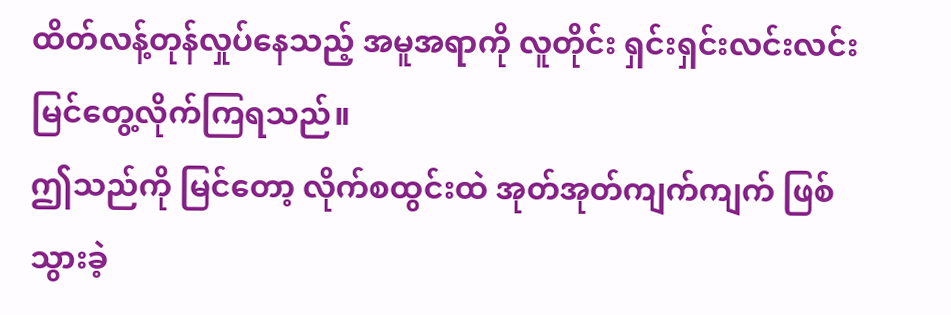ထိတ်လန့်တုန်လှုပ်နေသည့် အမူအရာကို လူတိုင်း ရှင်းရှင်းလင်းလင်း မြင်တွေ့လိုက်ကြရသည်။
ဤသည်ကို မြင်တော့ လိုက်စထွင်းထဲ အုတ်အုတ်ကျက်ကျက် ဖြစ်သွားခဲ့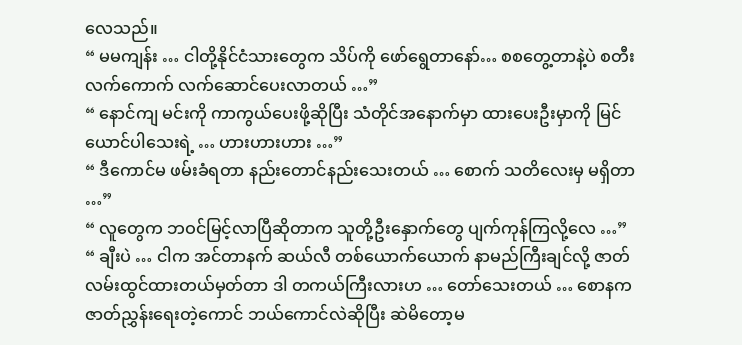လေသည်။
“ မမကျန်း … ငါတို့နိုင်ငံသားတွေက သိပ်ကို ဖော်ရွေတာနော်… စစတွေ့တာနဲ့ပဲ စတီးလက်ကောက် လက်ဆောင်ပေးလာတယ် …”
“ နောင်ကျ မင်းကို ကာကွယ်ပေးဖို့ဆိုပြီး သံတိုင်အနောက်မှာ ထားပေးဦးမှာကို မြင်ယောင်ပါသေးရဲ့ … ဟားဟားဟား …”
“ ဒီကောင်မ ဖမ်းခံရတာ နည်းတောင်နည်းသေးတယ် … စောက် သတိလေးမှ မရှိတာ …”
“ လူတွေက ဘဝင်မြင့်လာပြီဆိုတာက သူတို့ဦးနှောက်တွေ ပျက်ကုန်ကြလို့လေ …”
“ ချီးပဲ … ငါက အင်တာနက် ဆယ်လီ တစ်ယောက်ယောက် နာမည်ကြီးချင်လို့ ဇာတ်လမ်းထွင်ထားတယ်မှတ်တာ ဒါ တကယ်ကြီးလားဟ … တော်သေးတယ် … စောနက ဇာတ်ညွှန်းရေးတဲ့ကောင် ဘယ်ကောင်လဲဆိုပြီး ဆဲမိတော့မ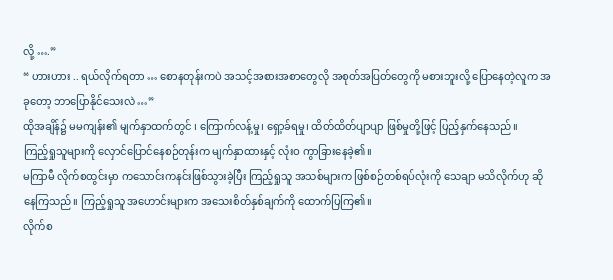လို့ ….”
“ ဟားဟား .. ရယ်လိုက်ရတာ … စောနတုန်းကပဲ အသင့်အစားအစာတွေလို အစုတ်အပြတ်တွေကို မစားဘူးလို့ ပြောနေတဲ့လူက အခုတော့ ဘာပြောနိုင်သေးလဲ …”
ထိုအချိန်၌ မမကျန်း၏ မျက်နှာထက်တွင် ၊ ကြောက်လန့်မှု၊ ရှော့ခ်ရမှု၊ ထိတ်ထိတ်ပျာပျာ ဖြစ်မှုတို့ဖြင့် ပြည့်နှက်နေသည်။
ကြည့်ရှုသူများကို လှောင်ပြောင်နေစဉ်တုန်းက မျက်နှာထားနှင့် လုံးဝ ကွာခြားနေခဲ့၏။
မကြာမီ လိုက်စထွင်းမှာ ကသောင်းကနင်းဖြစ်သွားခဲ့ပြီး ကြည့်ရှုသူ အသစ်များက ဖြစ်စဉ်တစ်ရပ်လုံးကို သေချာ မသိလိုက်ဟု ဆိုနေကြသည်။ ကြည့်ရှုသူ အဟောင်းများက အသေးစိတ်နှစ်ချက်ကို ထောက်ပြကြ၏။
လိုက်စ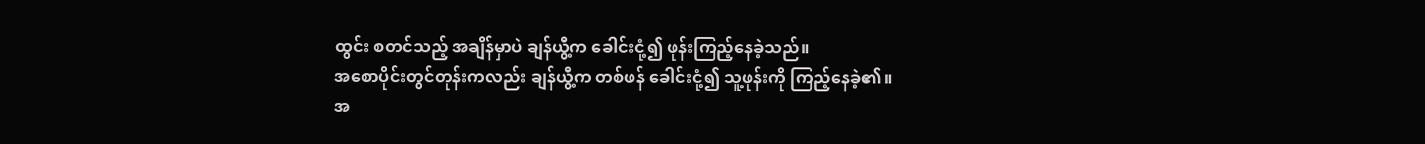ထွင်း စတင်သည့် အချိန်မှာပဲ ချန်ယွီ့က ခေါင်းငုံ့၍ ဖုန်းကြည့်နေခဲ့သည်။
အစောပိုင်းတွင်တုန်းကလည်း ချန်ယွီ့က တစ်ဖန် ခေါင်းငုံ့၍ သူ့ဖုန်းကို ကြည့်နေခဲ့၏။
အ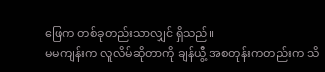ဖြေက တစ်ခုတည်းသာလျှင် ရှိသည်။
မမကျန်းက လူလိမ်ဆိုတာကို ချန်ယွီ့ အစတုန်းကတည်းက သိ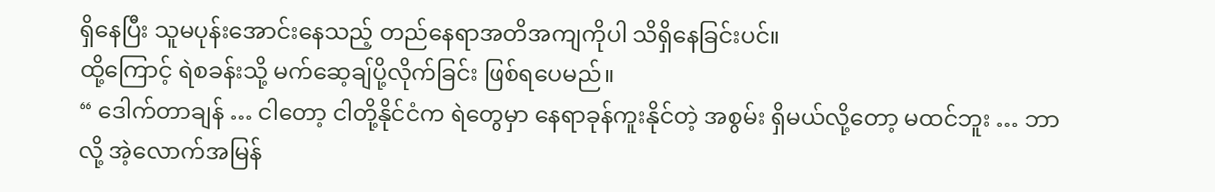ရှိနေပြီး သူမပုန်းအောင်းနေသည့် တည်နေရာအတိအကျကိုပါ သိရှိနေခြင်းပင်။
ထို့ကြောင့် ရဲစခန်းသို့ မက်ဆေ့ချ်ပို့လိုက်ခြင်း ဖြစ်ရပေမည်။
“ ဒေါက်တာချန် … ငါတော့ ငါတို့နိုင်ငံက ရဲတွေမှာ နေရာခုန်ကူးနိုင်တဲ့ အစွမ်း ရှိမယ်လို့တော့ မထင်ဘူး … ဘာလို့ အဲ့လောက်အမြန်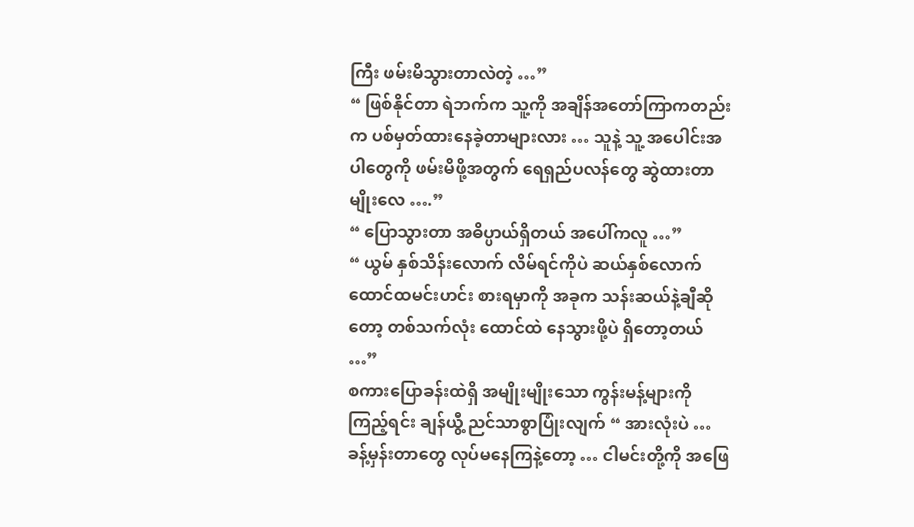ကြီး ဖမ်းမိသွားတာလဲတဲ့ …”
“ ဖြစ်နိုင်တာ ရဲဘက်က သူ့ကို အချိန်အတော်ကြာကတည်းက ပစ်မှတ်ထားနေခဲ့တာများလား … သူနဲ့ သူ့ အပေါင်းအပါတွေကို ဖမ်းမိဖို့အတွက် ရေရှည်ပလန်တွေ ဆွဲထားတာမျိုးလေ ….”
“ ပြောသွားတာ အဓိပ္ပာယ်ရှိတယ် အပေါ်ကလူ …”
“ ယွမ် နှစ်သိန်းလောက် လိမ်ရင်ကိုပဲ ဆယ်နှစ်လောက် ထောင်ထမင်းဟင်း စားရမှာကို အခုက သန်းဆယ်နဲ့ချီဆိုတော့ တစ်သက်လုံး ထောင်ထဲ နေသွားဖို့ပဲ ရှိတော့တယ် …”
စကားပြောခန်းထဲရှိ အမျိုးမျိုးသော ကွန်းမန့်များကို ကြည့်ရင်း ချန်ယွီ့ ညင်သာစွာပြုံးလျက် “ အားလုံးပဲ … ခန့်မှန်းတာတွေ လုပ်မနေကြနဲ့တော့ … ငါမင်းတို့ကို အဖြေ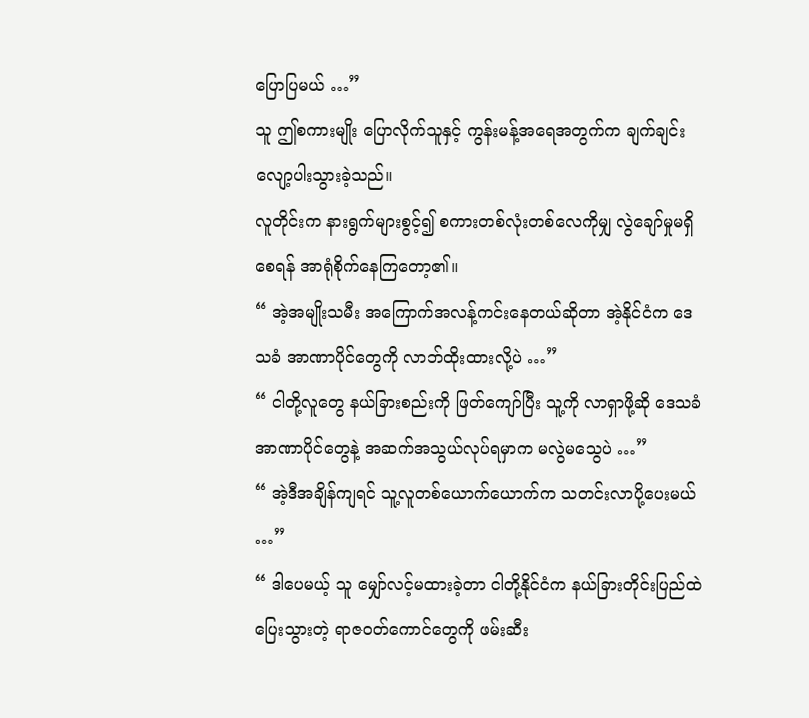ပြောပြမယ် …”
သူ ဤစကားမျိုး ပြောလိုက်သူနှင့် ကွန်းမန့်အရေအတွက်က ချက်ချင်း လျော့ပါးသွားခဲ့သည်။
လူတိုင်းက နားရွက်များစွင့်၍ စကားတစ်လုံးတစ်လေကိုမျှ လွဲချော်မှုမရှိစေရန် အာရုံစိုက်နေကြတော့၏။
“ အဲ့အမျိုးသမီး အကြောက်အလန့်ကင်းနေတယ်ဆိုတာ အဲ့နိုင်ငံက ဒေသခံ အာဏာပိုင်တွေကို လာဘ်ထိုးထားလို့ပဲ …”
“ ငါတို့လူတွေ နယ်ခြားစည်းကို ဖြတ်ကျော်ပြီး သူ့ကို လာရှာဖို့ဆို ဒေသခံ အာဏာပိုင်တွေနဲ့ အဆက်အသွယ်လုပ်ရမှာက မလွဲမသွေပဲ …”
“ အဲ့ဒီအချိန်ကျရင် သူ့လူတစ်ယောက်ယောက်က သတင်းလာပို့ပေးမယ် …”
“ ဒါပေမယ့် သူ မျှော်လင့်မထားခဲ့တာ ငါတို့နိုင်ငံက နယ်ခြားတိုင်းပြည်ထဲ ပြေးသွားတဲ့ ရာဇဝတ်ကောင်တွေကို ဖမ်းဆီး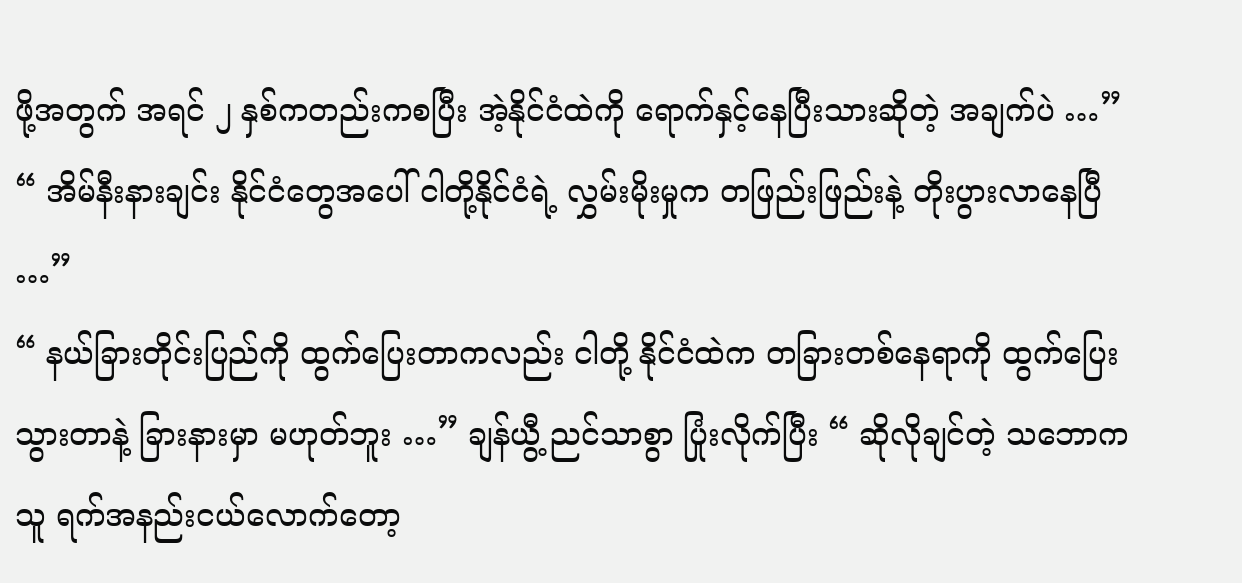ဖို့အတွက် အရင် ၂ နှစ်ကတည်းကစပြီး အဲ့နိုင်ငံထဲကို ရောက်နှင့်နေပြီးသားဆိုတဲ့ အချက်ပဲ …”
“ အိမ်နီးနားချင်း နိုင်ငံတွေအပေါ် ငါတို့နိုင်ငံရဲ့ လွှမ်းမိုးမှုက တဖြည်းဖြည်းနဲ့ တိုးပွားလာနေပြီ …”
“ နယ်ခြားတိုင်းပြည်ကို ထွက်ပြေးတာကလည်း ငါတို့ နိုင်ငံထဲက တခြားတစ်နေရာကို ထွက်ပြေးသွားတာနဲ့ ခြားနားမှာ မဟုတ်ဘူး …” ချန်ယွီ့ ညင်သာစွာ ပြုံးလိုက်ပြီး “ ဆိုလိုချင်တဲ့ သဘောက သူ ရက်အနည်းငယ်လောက်တော့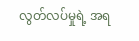လွတ်လပ်မှုရဲ့ အရ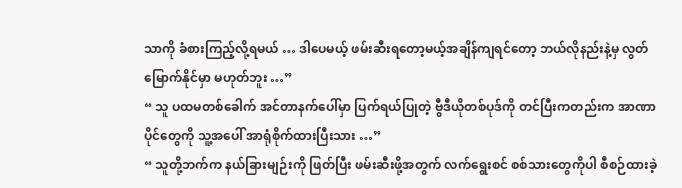သာကို ခံစားကြည့်လို့ရမယ် … ဒါပေမယ့် ဖမ်းဆီးရတော့မယ့်အချိန်ကျရင်တော့ ဘယ်လိုနည်းနဲ့မှ လွတ်မြောက်နိုင်မှာ မဟုတ်ဘူး …”
“ သူ ပထမတစ်ခေါက် အင်တာနက်ပေါ်မှာ ပြက်ရယ်ပြုတဲ့ ဗွီဒီယိုတစ်ပုဒ်ကို တင်ပြီးကတည်းက အာဏာပိုင်တွေကို သူ့အပေါ် အာရုံစိုက်ထားပြီးသား …”
“ သူတို့ဘက်က နယ်ခြားမျဉ်းကို ဖြတ်ပြီး ဖမ်းဆီးဖို့အတွက် လက်ရွေးစင် စစ်သားတွေကိုပါ စီစဉ်ထားခဲ့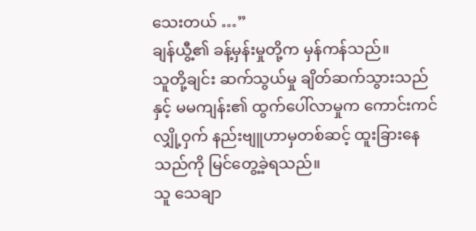သေးတယ် …”
ချန်ယွီ့၏ ခန့်မှန်းမှုတို့က မှန်ကန်သည်။
သူတို့ချင်း ဆက်သွယ်မှု ချိတ်ဆက်သွားသည်နှင့် မမကျန်း၏ ထွက်ပေါ်လာမှုက ကောင်းကင်လျှို့ဝှက် နည်းဗျူဟာမှတစ်ဆင့် ထူးခြားနေသည်ကို မြင်တွေ့ခဲ့ရသည်။
သူ သေချာ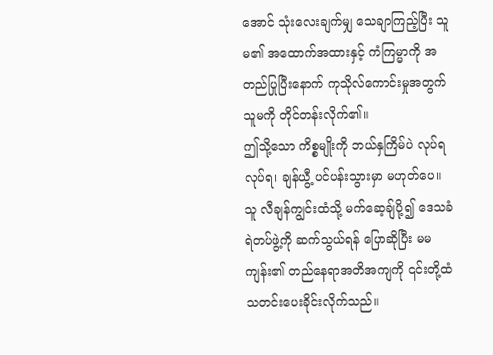အောင် သုံးလေးချက်မျှ သေချာကြည့်ပြီး သူမ၏ အထောက်အထားနှင့် ကံကြမ္မာကို အတည်ပြုပြီးနောက် ကုသိုလ်ကောင်းမှုအတွက် သူမကို တိုင်တန်းလိုက်၏။
ဤသို့သော ကိစ္စမျိုးကို ဘယ်နှကြိမ်ပဲ လုပ်ရလုပ်ရ၊ ချန်ယွီ့ ပင်ပန်းသွားမှာ မဟုတ်ပေ။
သူ လီချန်ကျွင်းထံသို့ မက်ဆေ့ချ်ပို့၍ ဒေသခံ ရဲတပ်ဖွဲ့ကို ဆက်သွယ်ရန် ပြောဆိုပြီး မမကျန်း၏ တည်နေရာအတိအကျကို ၎င်းတို့ထံ သတင်းပေးခိုင်းလိုက်သည်။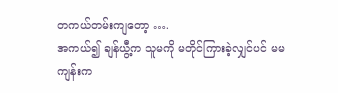တကယ်တမ်းကျတော့ ….
အကယ်၍ ချန်ယွီ့က သူမကို မတိုင်ကြားခဲ့လျှင်ပင် မမကျန်းက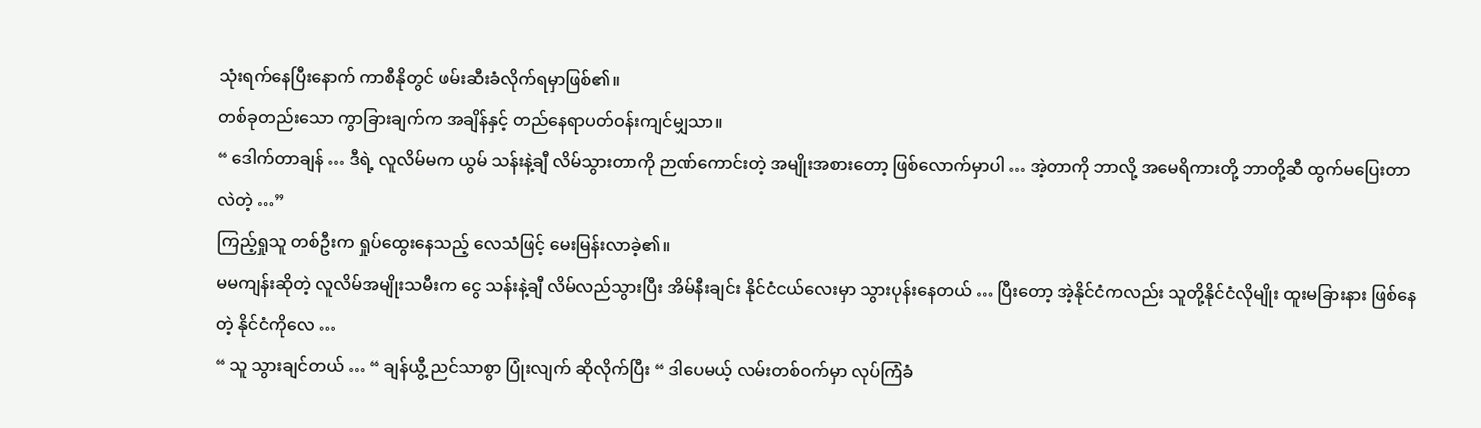သုံးရက်နေပြီးနောက် ကာစီနိုတွင် ဖမ်းဆီးခံလိုက်ရမှာဖြစ်၏။
တစ်ခုတည်းသော ကွာခြားချက်က အချိန်နှင့် တည်နေရာပတ်ဝန်းကျင်မျှသာ။
“ ဒေါက်တာချန် … ဒီရဲ့ လူလိမ်မက ယွမ် သန်းနဲ့ချီ လိမ်သွားတာကို ဉာဏ်ကောင်းတဲ့ အမျိုးအစားတော့ ဖြစ်လောက်မှာပါ … အဲ့တာကို ဘာလို့ အမေရိကားတို့ ဘာတို့ဆီ ထွက်မပြေးတာလဲတဲ့ …”
ကြည့်ရှုသူ တစ်ဦးက ရှုပ်ထွေးနေသည့် လေသံဖြင့် မေးမြန်းလာခဲ့၏။
မမကျန်းဆိုတဲ့ လူလိမ်အမျိုးသမီးက ငွေ သန်းနဲ့ချီ လိမ်လည်သွားပြီး အိမ်နီးချင်း နိုင်ငံငယ်လေးမှာ သွားပုန်းနေတယ် … ပြီးတော့ အဲ့နိုင်ငံကလည်း သူတို့နိုင်ငံလိုမျိုး ထူးမခြားနား ဖြစ်နေတဲ့ နိုင်ငံကိုလေ …
“ သူ သွားချင်တယ် … “ ချန်ယွီ့ ညင်သာစွာ ပြုံးလျက် ဆိုလိုက်ပြီး “ ဒါပေမယ့် လမ်းတစ်ဝက်မှာ လုပ်ကြံခံ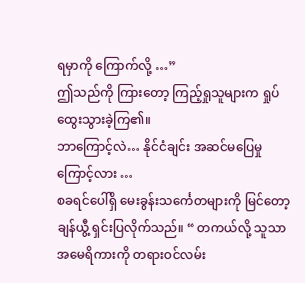ရမှာကို ကြောက်လို့ …”
ဤသည်ကို ကြားတော့ ကြည့်ရှုသူများက ရှုပ်ထွေးသွားခဲ့ကြ၏။
ဘာကြောင့်လဲ… နိုင်ငံချင်း အဆင်မပြေမှုကြောင့်လား …
စခရင်ပေါ်ရှိ မေးခွန်းသင်္ကေတများကို မြင်တော့ ချန်ယွီ့ ရှင်းပြလိုက်သည်။ “ တကယ်လို့ သူသာ အမေရိကားကို တရားဝင်လမ်း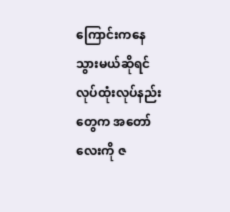ကြောင်းကနေ သွားမယ်ဆိုရင် လုပ်ထုံးလုပ်နည်းတွေက အတော်လေးကို ဇ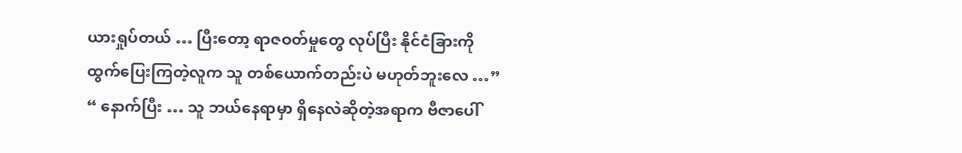ယားရှုပ်တယ် … ပြီးတော့ ရာဇဝတ်မှုတွေ လုပ်ပြီး နိုင်ငံခြားကို ထွက်ပြေးကြတဲ့လူက သူ တစ်ယောက်တည်းပဲ မဟုတ်ဘူးလေ …”
“ နောက်ပြီး … သူ ဘယ်နေရာမှာ ရှိနေလဲဆိုတဲ့အရာက ဗီဇာပေါ်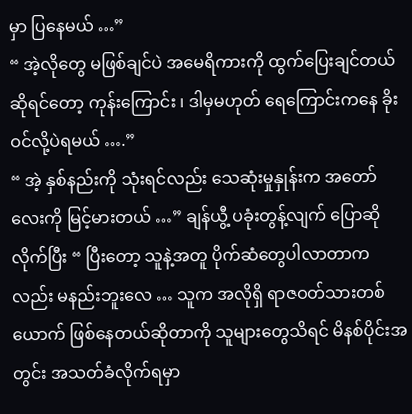မှာ ပြနေမယ် …”
“ အဲ့လိုတွေ မဖြစ်ချင်ပဲ အမေရိကားကို ထွက်ပြေးချင်တယ် ဆိုရင်တော့ ကုန်းကြောင်း ၊ ဒါမှမဟုတ် ရေကြောင်းကနေ ခိုးဝင်လို့ပဲရမယ် ….”
“ အဲ့ နှစ်နည်းကို သုံးရင်လည်း သေဆုံးမှုနှုန်းက အတော်လေးကို မြင့်မားတယ် …” ချန်ယွီ့ ပခုံးတွန့်လျက် ပြောဆိုလိုက်ပြီး “ ပြီးတော့ သူနဲ့အတူ ပိုက်ဆံတွေပါလာတာကလည်း မနည်းဘူးလေ … သူက အလိုရှိ ရာဇဝတ်သားတစ်ယောက် ဖြစ်နေတယ်ဆိုတာကို သူများတွေသိရင် မိနစ်ပိုင်းအတွင်း အသတ်ခံလိုက်ရမှာ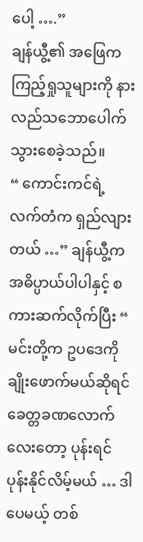ပေါ့ ….”
ချန်ယွီ့၏ အဖြေက ကြည့်ရှုသူများကို နားလည်သဘောပေါက်သွားစေခဲ့သည်။
“ ကောင်းကင်ရဲ့ လက်တံက ရှည်လျားတယ် …” ချန်ယွီ့က အဓိပ္ပာယ်ပါပါနှင့် စကားဆက်လိုက်ပြီး “ မင်းတို့က ဥပဒေကို ချိုးဖောက်မယ်ဆိုရင် ခေတ္တခဏလောက်လေးတော့ ပုန်းရင် ပုန်းနိုင်လိမ့်မယ် … ဒါပေမယ့် တစ်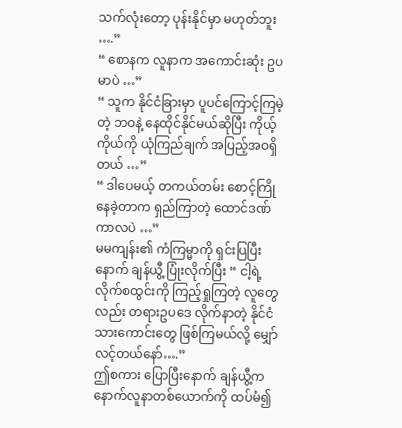သက်လုံးတော့ ပုန်းနိုင်မှာ မဟုတ်ဘူး ….”
“ စောနက လူနာက အကောင်းဆုံး ဥပမာပဲ …”
“ သူက နိုင်ငံခြားမှာ ပူပင်ကြောင့်ကြမဲ့တဲ့ ဘဝနဲ့ နေထိုင်နိုင်မယ်ဆိုပြီး ကိုယ့်ကိုယ်ကို ယုံကြည်ချက် အပြည့်အဝရှိတယ် …”
“ ဒါပေမယ့် တကယ်တမ်း စောင့်ကြိုနေခဲ့တာက ရှည်ကြာတဲ့ ထောင်ဒဏ်ကာလပဲ …”
မမကျန်း၏ ကံကြမ္မာကို ရှင်းပြပြီးနောက် ချန်ယွီ့ ပြုံးလိုက်ပြီး “ ငါ့ရဲ့ လိုက်စထွင်းကို ကြည့်ရှုကြတဲ့ လူတွေလည်း တရားဥပဒေ လိုက်နာတဲ့ နိုင်ငံသားကောင်းတွေ ဖြစ်ကြမယ်လို့ မျှော်လင့်တယ်နော်….”
ဤစကား ပြောပြီးနောက် ချန်ယွီ့က နောက်လူနာတစ်ယောက်ကို ထပ်မံ၍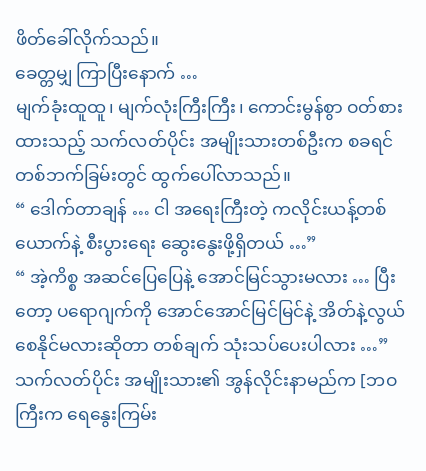ဖိတ်ခေါ်လိုက်သည်။
ခေတ္တမျှ ကြာပြီးနောက် …
မျက်ခုံးထူထူ၊ မျက်လုံးကြီးကြီး၊ ကောင်းမွန်စွာ ဝတ်စားထားသည့် သက်လတ်ပိုင်း အမျိုးသားတစ်ဦးက စခရင်တစ်ဘက်ခြမ်းတွင် ထွက်ပေါ်လာသည်။
“ ဒေါက်တာချန် … ငါ အရေးကြီးတဲ့ ကလိုင်းယန့်တစ်ယောက်နဲ့ စီးပွားရေး ဆွေးနွေးဖို့ရှိတယ် …”
“ အဲ့ကိစ္စ အဆင်ပြေပြေနဲ့ အောင်မြင်သွားမလား … ပြီးတော့ ပရောဂျက်ကို အောင်အောင်မြင်မြင်နဲ့ အိတ်နဲ့လွယ်စေနိုင်မလားဆိုတာ တစ်ချက် သုံးသပ်ပေးပါလား …”
သက်လတ်ပိုင်း အမျိုးသား၏ အွန်လိုင်းနာမည်က [ဘဝကြီးက ရေနွေးကြမ်း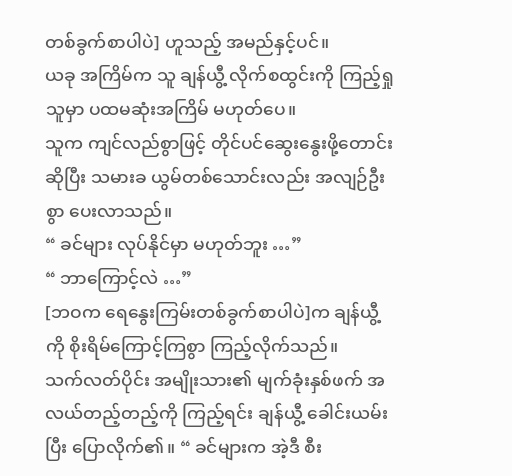တစ်ခွက်စာပါပဲ] ဟူသည့် အမည်နှင့်ပင်။
ယခု အကြိမ်က သူ ချန်ယွီ့ လိုက်စထွင်းကို ကြည့်ရှုသူမှာ ပထမဆုံးအကြိမ် မဟုတ်ပေ။
သူက ကျင်လည်စွာဖြင့် တိုင်ပင်ဆွေးနွေးဖို့တောင်းဆိုပြီး သမားခ ယွမ်တစ်သောင်းလည်း အလျဉ်ဦးစွာ ပေးလာသည်။
“ ခင်များ လုပ်နိုင်မှာ မဟုတ်ဘူး …”
“ ဘာကြောင့်လဲ …”
[ဘဝက ရေနွေးကြမ်းတစ်ခွက်စာပါပဲ]က ချန်ယွီ့ကို စိုးရိမ်ကြောင့်ကြစွာ ကြည့်လိုက်သည်။
သက်လတ်ပိုင်း အမျိုးသား၏ မျက်ခုံးနှစ်ဖက် အလယ်တည့်တည့်ကို ကြည့်ရင်း ချန်ယွီ့ ခေါင်းယမ်းပြီး ပြောလိုက်၏။ “ ခင်များက အဲ့ဒီ စီး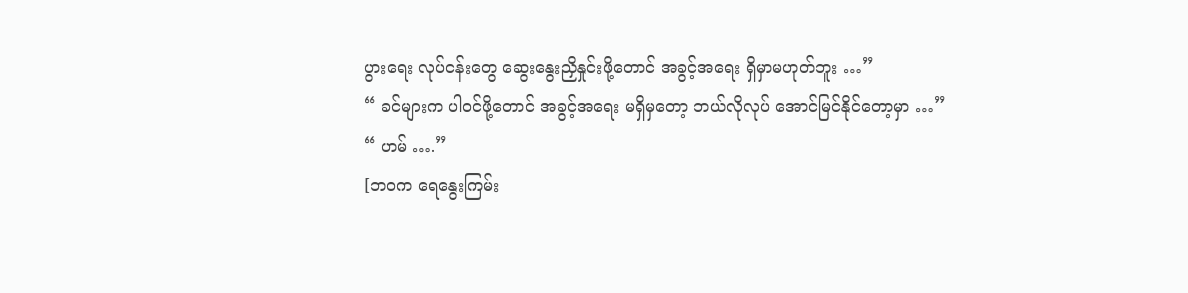ပွားရေး လုပ်ငန်းတွေ ဆွေးနွေးညှိနှုင်းဖို့တောင် အခွင့်အရေး ရှိမှာမဟုတ်ဘူး …”
“ ခင်များက ပါဝင်ဖို့တောင် အခွင့်အရေး မရှိမှတော့ ဘယ်လိုလုပ် အောင်မြင်နိုင်တော့မှာ …”
“ ဟမ် ….”
[ဘဝက ရေနွေးကြမ်း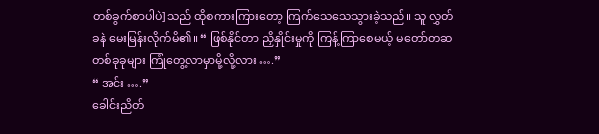တစ်ခွက်စာပါပဲ]သည် ထိုစကားကြားတော့ ကြက်သေသေသွားခဲ့သည်။ သူ လွှတ်ခနဲ မေးမြန်းလိုက်မိ၏။ “ ဖြစ်နိုင်တာ ညှိနှိုင်းမှုကို ကြန့်ကြာစေမယ့် မတော်တဆ တစ်ခုခုများ ကြုံတွေ့လာမှာမို့လို့လား ….”
“ အင်း ….”
ခေါင်းညိတ်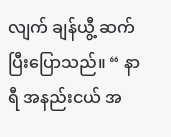လျက် ချန်ယွီ့ ဆက်ပြီးပြောသည်။ “ နာရီ အနည်းငယ် အ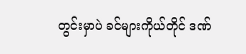တွင်းမှာပဲ ခင်များကိုယ်တိုင် ဒဏ်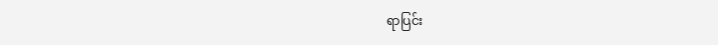ရာပြင်း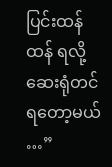ပြင်းထန်ထန် ရလို့ ဆေးရုံတင်ရတော့မယ် …”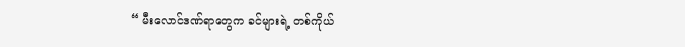“ မီးလောင်ဒဏ်ရာတွေက ခင်များရဲ့ တစ်ကိုယ်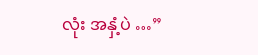လုံး အနှံ့ပဲ …”